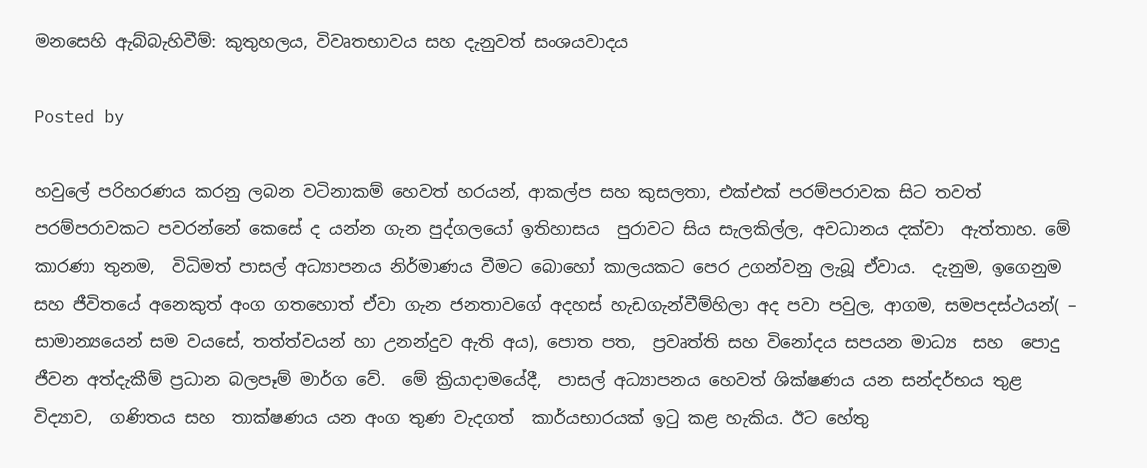මනසෙහි ඇබ්බැහිවීම්: කුතුහලය, විවෘතභාවය සහ දැනුවත් සංශයවාදය

Posted by

හවුලේ පරිහරණය කරනු ලබන වටිනාකම් හෙවත් හරයන්, ආකල්ප සහ කුසලතා, එක්එක් පරම්පරාවක සිට තවත් පරම්පරාවකට පවරන්නේ කෙසේ ද යන්න ගැන පුද්ගලයෝ ඉතිහාසය  පුරාවට සිය සැලකිල්ල, අවධානය දක්වා  ඇත්තාහ. මේ කාරණා තුනම,  විධිමත් පාසල් අධ්‍යාපනය නිර්මාණය වීමට බොහෝ කාලයකට පෙර උගන්වනු ලැබූ ඒවාය.  දැනුම, ඉගෙනුම සහ ජීවිතයේ අනෙකුත් අංග ගතහොත් ඒවා ගැන ජනතාවගේ අදහස් හැඩගැන්වීම්හිලා අද පවා පවුල, ආගම, සමපදස්ථයන්( – සාමාන්‍යයෙන් සම වයසේ, තත්ත්වයන් හා උනන්දුව ඇති අය), පොත පත,  ප්‍රවෘත්ති සහ විනෝදය සපයන මාධ්‍ය  සහ  පොදු ජීවන අත්දැකීම් ප්‍රධාන බලපෑම් මාර්ග වේ.  මේ ක්‍රියාදාමයේදී,  පාසල් අධ්‍යාපනය හෙවත් ශික්ෂණය යන සන්දර්භය තුළ  විද්‍යාව,  ගණිතය සහ  තාක්ෂණය යන අංග තුණ වැදගත්  කාර්යභාරයක් ඉටු කළ හැකිය. ඊට හේතු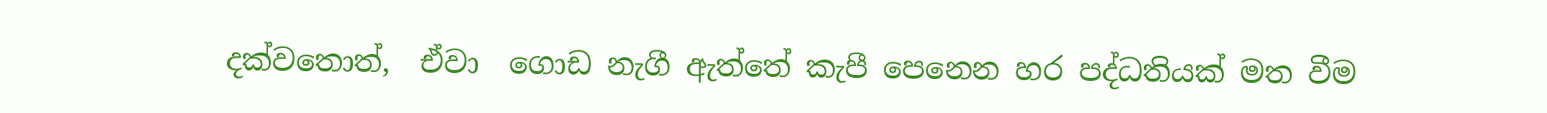දක්වතොත්,  ඒවා  ගොඩ නැගී ඇත්තේ කැපී පෙනෙන හර පද්ධතියක් මත වීම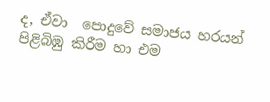ද, ඒවා  පොදුවේ සමාජය හරයන් පිළිබිඹු කිරීම හා එම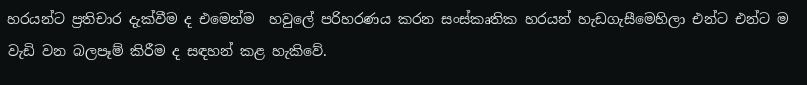හරයන්ට ප්‍රතිචාර දැක්වීම ද එමෙන්ම  හවුලේ පරිහරණය කරන සංස්කෘතික හරයන් හැඩගැසීමෙහිලා එන්ට එන්ට ම වැඩි වන බලපෑම් කිරීම ද සඳහන් කළ හැකිවේ.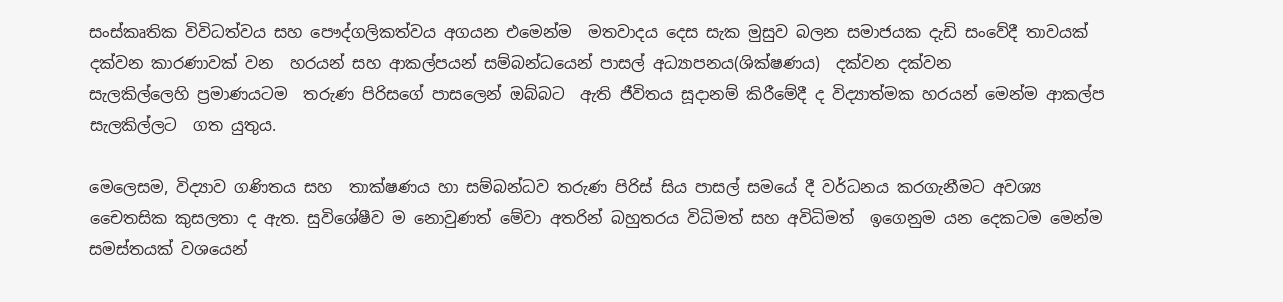සංස්කෘතික විවිධත්වය සහ පෞද්ගලිකත්වය අගයන එමෙන්ම  මතවාදය දෙස සැක මුසුව බලන සමාජයක දැඩි සංවේදී තාවයක් දක්වන කාරණාවක් වන  හරයන් සහ ආකල්පයන් සම්බන්ධයෙන් පාසල් අධ්‍යාපනය(ශික්ෂණය)  දක්වන දක්වන සැලකිල්ලෙහි ‍ප්‍රමාණයටම  තරුණ පිරිසගේ පාසලෙන් ඔබ්බට  ඇති ජීවිතය සූදානම් කිරීමේදී ද විද්‍යාත්මක හරයන් ම‍ෙන්ම ආකල්ප  සැලකිල්ලට  ගත යුතුය.

මෙලෙසම, විද්‍යාව ගණිතය සහ  තාක්ෂණය හා සම්බන්ධව තරුණ පිරිස් සිය පාසල් සමයේ දී වර්ධනය කරගැනීමට අවශ්‍ය චෛතසික කුසලතා ද ඇත. සුවිශේෂීව ම නොවුණත් මේවා අතරින් බහුතරය විධිමත් සහ අවිධිමත්  ඉගෙනුම යන දෙකටම මෙන්ම සමස්තයක් වශයෙන්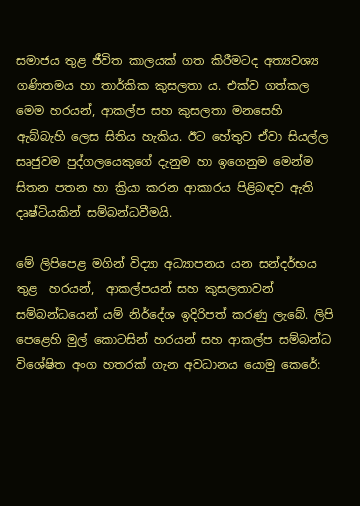සමාජය තුළ ජීවිත කාලයක් ගත කිරීමටද අත්‍යවශ්‍ය ගණිතමය හා තාර්කික කුසලතා ය. එක්ව ගත්කල මෙම හරයන්, ආකල්ප සහ කුසලතා මනසෙහි ඇබ්බැහි ලෙස සිතිය හැකිය. ඊට හේතුව ඒවා සියල්ල සෘජුවම පුද්ගලයෙකුගේ දැනුම හා ඉගෙනුම මෙන්ම සිතන පතන හා ක්‍රියා කරන ආකාරය පිළිබඳව ඇති දෘෂ්ටියකින් සම්බන්ධවීමයි.

මේ ලිපිපෙළ මගින් විද්‍යා අධ්‍යාපනය යන සන්දර්භය තුළ  හරයන්,  ආකල්පයන් සහ කුසලතාවන් සම්බන්ධයෙන් යම් නිර්දේශ ඉදිරිපත් කරණු ලැබේ. ලිපි පෙළෙහි මුල් කොටසින් හරයන් සහ ආකල්ප සම්බන්ධ විශේෂිත අංග හතරක් ගැන අවධානය යොමු කෙරේ: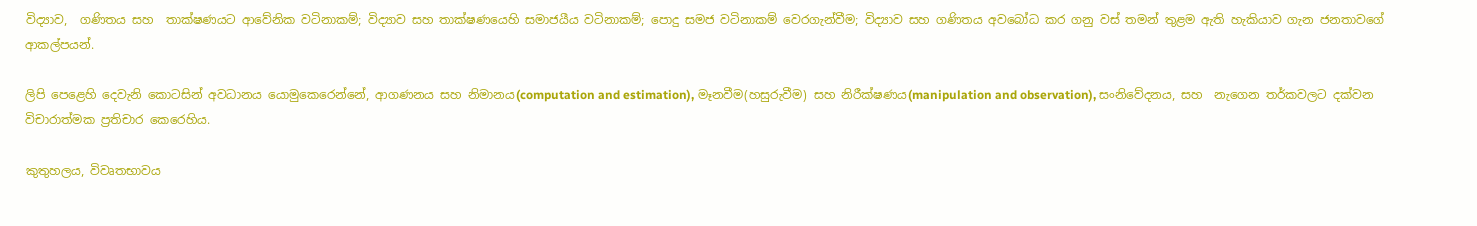විද්‍යාව,  ගණිතය සහ  තාක්ෂණයට ආවේනික වටිනාකම්; විද්‍යාව සහ තාක්ෂණයෙහි සමාජයීය වටිනාකම්; පොදු සමජ වටිනාකම් වෙරගැන්වීම; විද්‍යාව සහ ගණිතය අවබෝධ කර ගනු වස් තමන් තුළම ඇති හැකියාව ගැන ජනතාවගේ ආකල්පයන්.

ලිපි පෙළෙහි දෙවැනි කොටසින් අවධානය යොමුකෙරෙන්නේ, ආගණනය සහ නිමානය(computation and estimation), මෑනවීම(හසුරුවීම) සහ නිරීක්ෂණය(manipulation and observation), සංනිවේදනය, සහ  නැගෙන තර්කවලට දක්වන  විචාරාත්මක ප්‍රතිචාර කෙරෙහිය.

කුතුහලය, විවෘතභාවය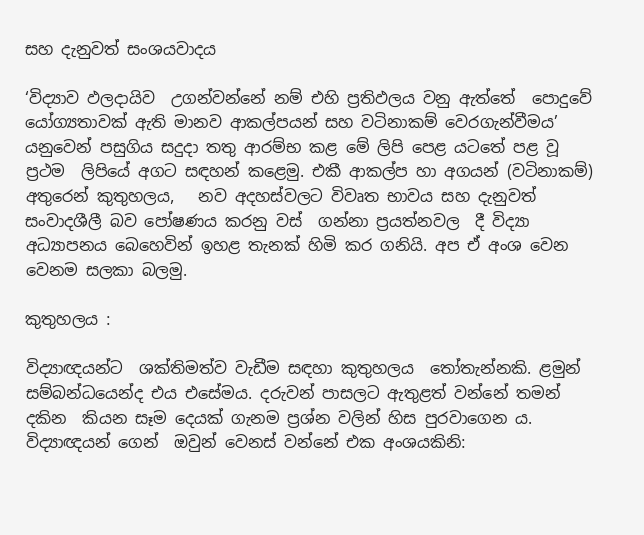සහ දැනුවත් සංශයවාදය

‘විද්‍යාව ඵලදායිව  උගන්වන්නේ නම් එහි ප්‍රතිඵලය වනු ඇත්තේ  පොදුවේ යෝග්‍යතාවක් ඇති මානව ආකල්පයන් සහ වටිනාකම් වෙරගැන්වීමය’  යනුවෙන් පසුගිය සදුදා තතු ආරම්භ කළ මේ ලිපි පෙළ යටතේ පළ වූ ප්‍රථම  ලිපියේ අගට සඳහන් කළෙමු. එකී ආකල්ප හා අගයන් (වටිනාකම්) අතුරෙන් කුතුහලය,   නව අදහස්වලට විවෘත භාවය සහ දැනුවත් සංවාදශීලී බව පෝෂණය කරනු වස්  ගන්නා ප්‍රයත්නවල  දී විද්‍යා අධ්‍යාපනය බෙහෙවින් ඉහළ තැනක් හිමි කර ගනියි. අප ඒ අංශ වෙන වෙනම සලකා බලමු.

කුතුහලය :

විද්‍යාඥයන්ට  ශක්තිමත්ව වැඩීම සඳහා කුතුහලය  තෝතැන්නකි. ළමුන්  සම්බන්ධයෙන්ද එය එසේමය. දරුවන් පාසලට ඇතුළත් වන්නේ තමන් දකින  කියන සෑම දෙයක් ගැනම ප්‍රශ්න වලින් හිස පුරවාගෙන ය. විද්‍යාඥයන් ගෙන්  ඔවුන් වෙනස් වන්නේ එක අංශයකිනි: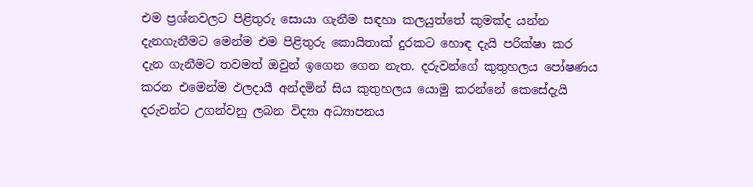එම ප්‍රශ්නවලට පිළිතුරු සොයා ගැනීම සඳහා කලයුත්තේ කුමක්ද යන්න දැනගැනීමට මෙන්ම එම පිළිතුරු කොයිතාක් දුරකට හොඳ දැයි පරික්ෂා කර දැන ගැනීමට තවමත් ඔවුන් ඉගෙන ගෙන නැත. දරුවන්ගේ කුතුහලය පෝෂණය කරන එමෙන්ම ඵලදායී අන්දමින් සිය කුතුහලය යොමු කරන්නේ කෙසේදැයි දරුවන්ට උගන්වනු ලබන විද්‍යා අධ්‍යාපනය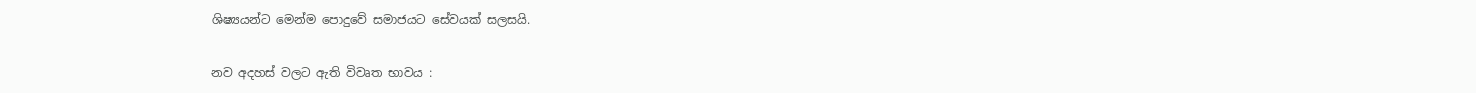ශිෂ්‍යයන්ට මෙන්ම පොදුවේ සමාජයට සේවයක් සලසයි.

නව අදහස් වලට ඇති විවෘත භාවය :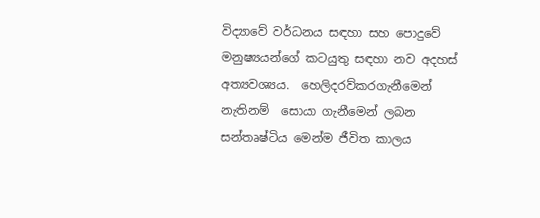විද්‍යාවේ වර්ධනය සඳහා සහ පොදුවේ  මනුෂ්‍යයන්ගේ කටයුතු සඳහා නව අදහස් අත්‍යවශ්‍යය.  හෙලිදරව්කරගැනීමෙන් නැතිනම්  සොයා ගැනීමෙන් ලබන  සන්තෘෂ්ටිය මෙන්ම ජීවිත කාලය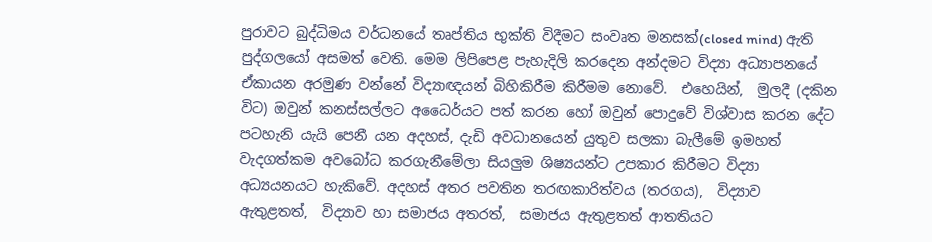පුරාවට බුද්ධිමය වර්ධනයේ තෘප්තිය භුක්ති විදීමට සංවෘත මනසක්(closed mind) ඇති පුද්ගලයෝ අසමත් වෙති. මෙම ලිපිපෙළ පැහැදිලි කරදෙන අන්දමට විද්‍යා අධ්‍යාපනයේ ඒකායන අරමුණ වන්නේ විද්‍යාඥයන් බිහිකිරීම කිරීමම නොවේ.  එහෙයින්,  මුලදී (දකින විට) ඔවුන් කනස්සල්ලට අධෛර්යට පත් කරන හෝ ඔවුන් පොදුවේ විශ්වාස කරන දේට පටහැනි යැයි පෙනී යන අදහස්, දැඩි අවධානයෙන් යුතුව සලකා බැලීමේ ඉමහත් වැදගත්කම අවබෝධ කරගැනීමේලා සියලුම ශිෂ්‍යයන්ට උපකාර කිරීමට විද්‍යා අධ්‍යයනයට හැකිවේ. අදහස් අතර පවතින තරඟකාරිත්වය (තරගය),  විද්‍යාව ඇතුළතත්,  විද්‍යාව හා සමාජය අතරත්,  සමාජය ඇතුළතත් ආතතියට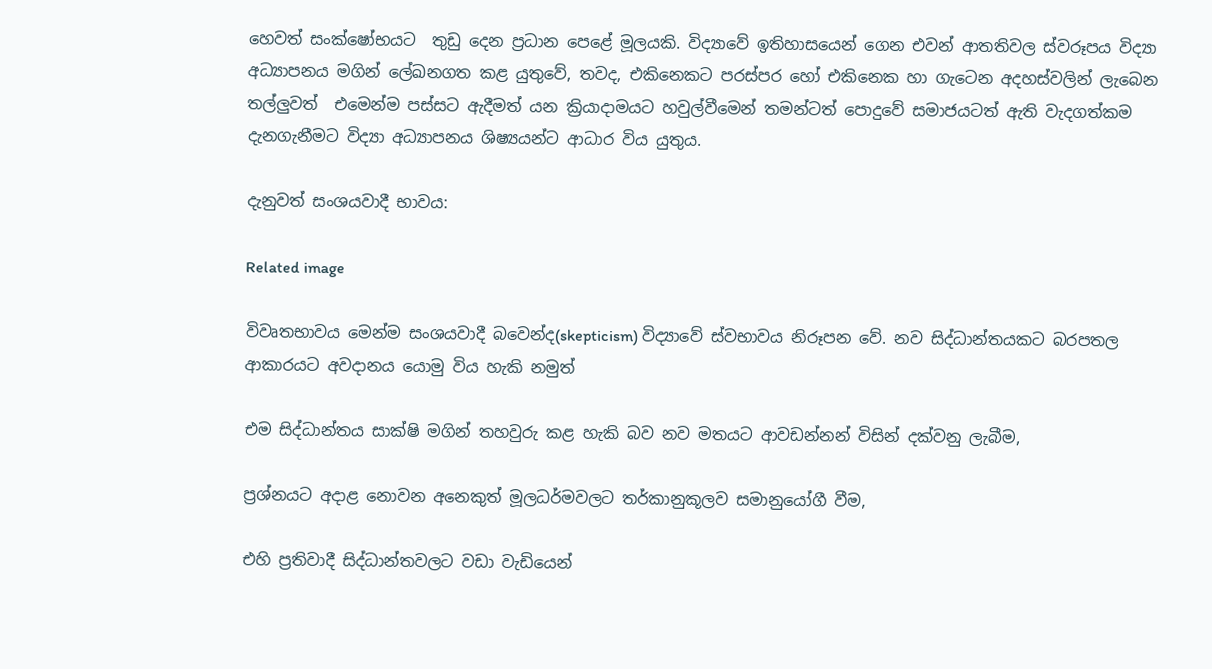හෙවත් සංක්ෂෝභයට  තුඩු දෙන ප්‍රධාන පෙළේ මූලයකි. විද්‍යාවේ ඉතිහාසයෙන් ගෙන එවන් ආතතිවල ස්වරූපය විද්‍යා අධ්‍යාපනය මගින් ලේඛනගත කළ යුතුවේ, තවද, එකිනෙකට පරස්පර හෝ එකිනෙක හා ගැටෙන අදහස්වලින් ලැබෙන තල්ලුවත්  එමෙන්ම පස්සට ඇදීමත් යන ක්‍රියාදාමයට හවුල්වීමෙන් තමන්ටත් පොදුවේ සමාජයටත් ඇති වැදගත්කම දැනගැනීමට විද්‍යා අධ්‍යාපනය ශිෂ්‍යයන්ට ආධාර විය යුතුය.

දැනුවත් සංශයවාදී භාවය:

Related image

විවෘතභාවය මෙන්ම සංශයවාදී බවෙන්ද(skepticism) විද්‍යාවේ ස්වභාවය නිරූපන වේ. නව සිද්ධාන්තයකට බරපතල ආකාරයට අවදානය යොමු විය හැකි නමුත්

එම සිද්ධාන්තය සාක්ෂි මගින් තහවුරු කළ හැකි බව නව මතයට ආවඩන්නන් විසින් දක්වනු ලැබීම,

ප්‍රශ්නයට අදාළ නොවන අනෙකුත් මූලධර්මවලට තර්කානුකූලව සමානුයෝගී වීම,

එහි ප්‍රතිවාදී සිද්ධාන්තවලට වඩා වැඩියෙන්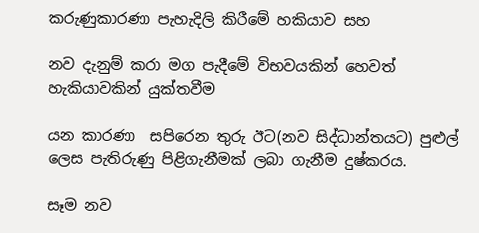කරුණුකාරණා පැහැදිලි කිරීමේ හකියාව සහ

නව දැනුම් කරා මග පැදීමේ විභවයකින් හෙවත් හැකියාවකින් යුක්තවීම

යන කාරණා  සපිරෙන තුරු ඊට(නව සිද්ධාන්තයට) පුළුල් ලෙස පැතිරුණු පිළිගැනීමක් ලබා ගැනීම දුෂ්කරය.

සෑම නව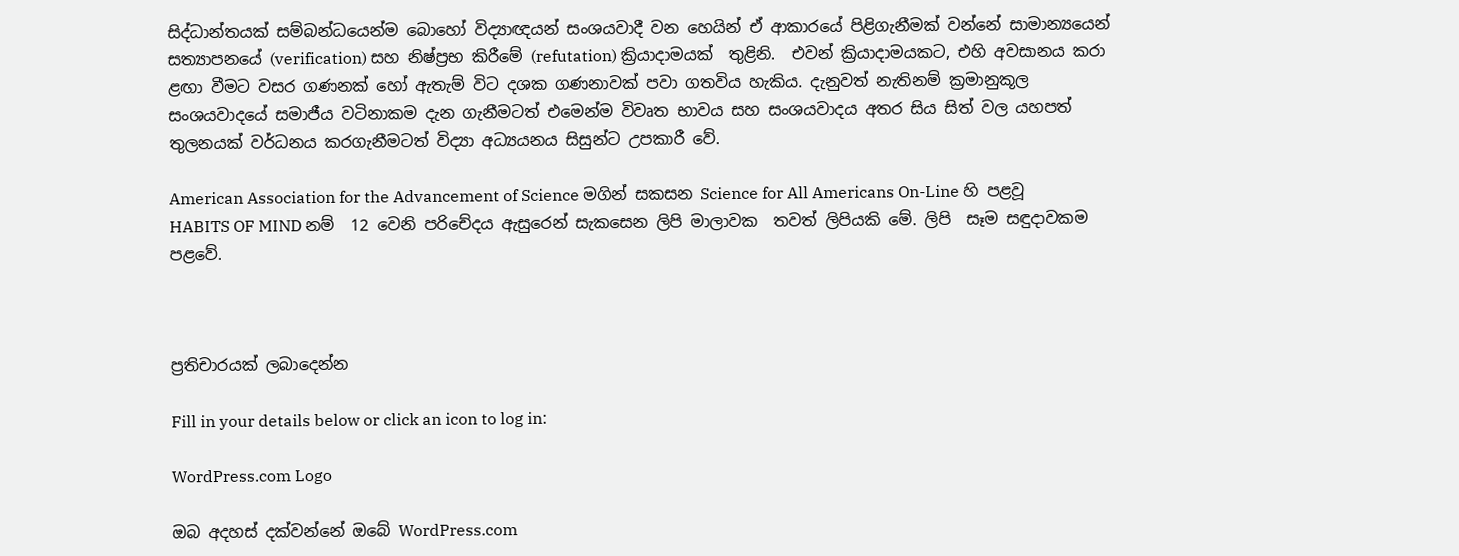සිද්ධාන්තයක් සම්බන්ධයෙන්ම බොහෝ විද්‍යාඥයන් සංශයවාදී වන හෙයින් ඒ ආකාරයේ පිළිගැනීමක් වන්නේ සාමාන්‍යයෙන් සත්‍යාපනයේ (verification) සහ නිෂ්ප්‍රභ කිරීමේ (refutation) ක්‍රියාදාමයක්  තුළිනි.  එවන් ක්‍රියාදාමයකට, එහි අවසානය කරා ළඟා වීමට වසර ගණනක් හෝ ඇතැම් විට දශක ගණනාවක් පවා ගතවිය හැකිය. දැනුවත් නැතිනම් ක්‍රමානුකූල සංශයවාදයේ සමාජීය වටිනාකම දැන ගැනීමටත් එමෙන්ම විවෘත භාවය සහ සංශයවාදය අතර සිය සිත් වල යහපත් තුලනයක් වර්ධනය කරගැනීමටත් විද්‍යා අධ්‍යයනය සිසුන්ට උපකාරී වේ.

American Association for the Advancement of Science මගින් සකසන Science for All Americans On-Line හි පළවූ  HABITS OF MIND නම්  12 වෙනි පරිචේදය ඇසුරෙන් සැකසෙන ලිපි මාලාවක  තවත් ලිපියකි මේ. ලිපි  සෑම සඳුදාවකම පළවේ.



ප්‍රතිචාරයක් ලබාදෙන්න

Fill in your details below or click an icon to log in:

WordPress.com Logo

ඔබ අදහස් දක්වන්නේ ඔබේ WordPress.com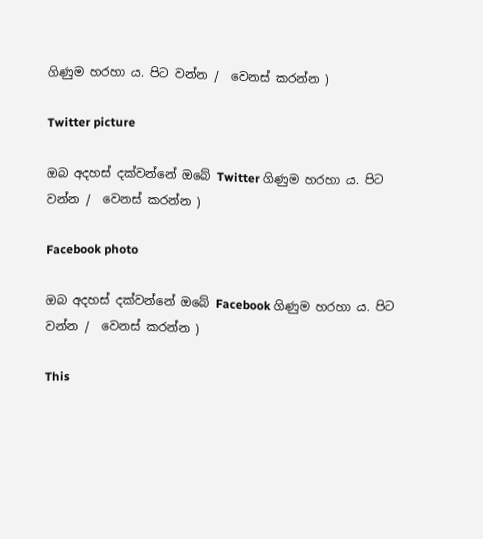ගිණුම හරහා ය. පිට වන්න /  වෙනස් කරන්න )

Twitter picture

ඔබ අදහස් දක්වන්නේ ඔබේ Twitter ගිණුම හරහා ය. පිට වන්න /  වෙනස් කරන්න )

Facebook photo

ඔබ අදහස් දක්වන්නේ ඔබේ Facebook ගිණුම හරහා ය. පිට වන්න /  වෙනස් කරන්න )

This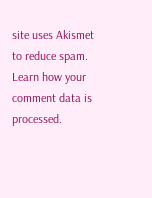site uses Akismet to reduce spam. Learn how your comment data is processed.